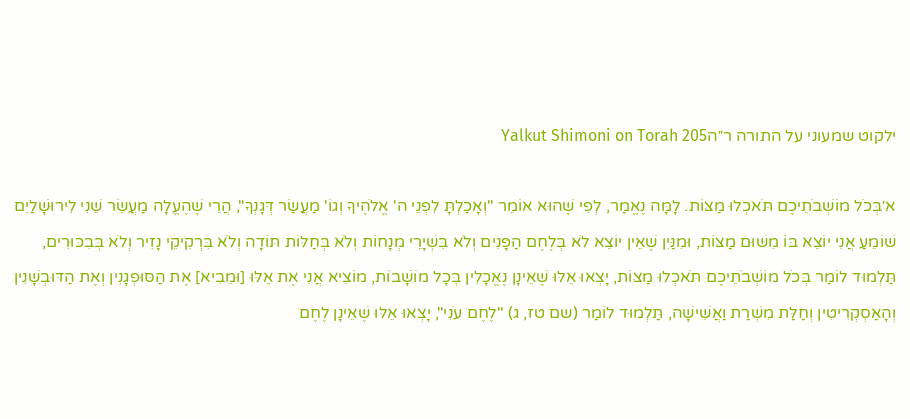ילקוט שמעוני על התורה ר״הYalkut Shimoni on Torah 205

א׳בְּכֹל מוֹשְׁבֹתֵיכֶם תֹּאכְלוּ מַצּוֹת. לָמָּה נֶאֱמַר, לְפִי שֶׁהוּא אוֹמֵר "וְאָכַלְתָּ לִפְנֵי ה' אֱלֹהֶיךָ וְגוֹ' מַעֲשַׂר דְּגָנְךָ", הֲרֵי שֶׁהֶעֱלָה מַעֲשֵׂר שֵׁנִי לִירוּשָׁלַיִם שׁוֹמֵעַ אֲנִי יוֹצֵא בּוֹ מִשּׁוּם מַצּוֹת, וּמִנַּיִן שֶׁאֵין יוֹצֵא לֹא בְּלֶחֶם הַפָּנִים וְלֹא בִּשְׁיָרֵי מְנָחוֹת וְלֹא בְּחַלּוֹת תּוֹדָה וְלֹא בִּרְקִיקֵי נָזִיר וְלֹא בְּבִכּוּרִים, תַּלְמוּד לוֹמַר בְּכֹל מוֹשְׁבֹתֵיכֶם תֹּאכְלוּ מַצּוֹת, יָצְאוּ אֵלּוּ שֶׁאֵינָן נֶאֱכָלִין בְּכָל מוֹשָׁבוֹת, מוֹצִיא אֲנִי אֶת אֵלּוּ [וּמֵבִיא] אֶת הַסּוּפְגָנִין וְאֶת הַדּוּבְשָׁנִין וְהָאַסְקְרִיטִין וְחַלַּת מִשְׁרַת וַאֲשִׁישָׁה, תַּלְמוּד לוֹמַר (שם טז, ג) "לֶחֶם עֹנִי", יָצְאוּ אֵלּוּ שֶׁאֵינָן לֶחֶם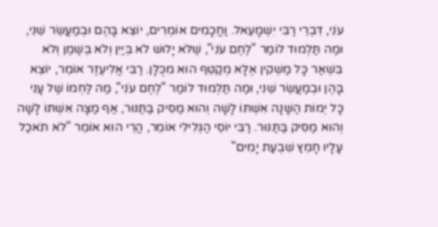עֹנִי, דִּבְרֵי רַבִּי יִשְׁמָעֵאל. וַחֲכָמִים אוֹמְרִים, יוֹצֵא בָּהֶם וּבְמַעֲשֵׂר שֵׁנִי, וּמַה תַּלְמוּד לוֹמַר "לֶחֶם עֹנִי", שֶׁלֹּא יָלוּשׁ לֹא בְּיַיִן וְלֹא בְּשֶׁמֶן וְלֹא בִּשְׁאַר כָּל מַשְׁקִין אֶלָּא מְקַטֵּף הוּא מִכֻּלָּן. רַבִּי אֱלִיעֶזֶר אוֹמֵר, יוֹצֵא בָּהֶן וּבְמַעֲשֵׂר שֵׁנִי, וּמַה תַּלְמוּד לוֹמַר "לֶחֶם עֹנִי", מַה לַּחְמוֹ שֶׁל עָנִי כָּל יְמוֹת הַשָּׁנָה אִשְׁתּוֹ לָשָׁה וְהוּא מַסִּיק בַּתַּנּוּר, אַף מַצָּה אִשְׁתּוֹ לָשָׁה וְהוּא מַסִּיק בַּתַּנּוּר. רַבִּי יוֹסֵי הַגְּלִילִי אוֹמֵר, הֲרֵי הוּא אוֹמֵר "לֹא תֹאכַל עָלָיו חָמֵץ שִׁבְעַת יָמִים"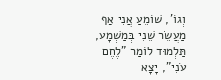וְגוֹ', שׁוֹמֵעַ אֲנִי אַף מַעֲשֵׂר שֵׁנִי בְּמַשְׁמָע, תַּלְמוּד לוֹמַר "לֶחֶם עֹנִי", יָצָא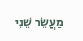מַעֲשֵׂר שֵׁנִי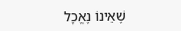שֶׁאֵינוֹ נֶאֱכָל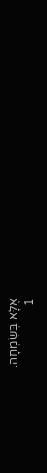אֶלָּא בְּשִׂמְחָה.
1